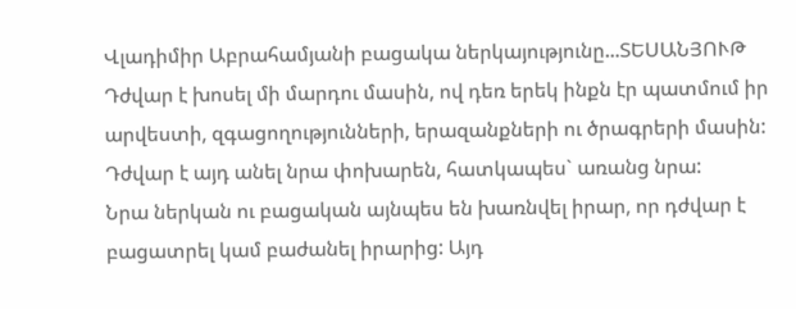Վլադիմիր Աբրահամյանի բացակա ներկայությունը...ՏԵՍԱՆՅՈՒԹ
Դժվար է խոսել մի մարդու մասին, ով դեռ երեկ ինքն էր պատմում իր արվեստի, զգացողությունների, երազանքների ու ծրագրերի մասին: Դժվար է այդ անել նրա փոխարեն, հատկապես` առանց նրա:
Նրա ներկան ու բացական այնպես են խառնվել իրար, որ դժվար է բացատրել կամ բաժանել իրարից: Այդ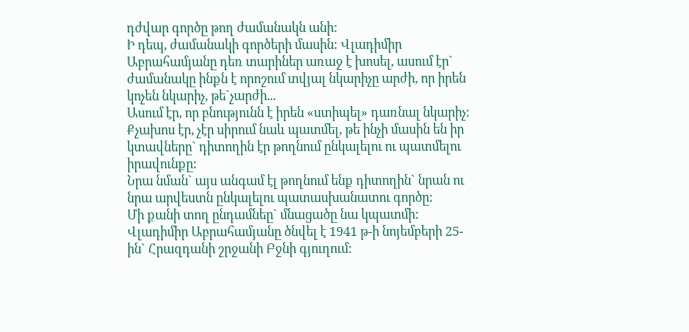դժվար գործը թող ժամանակն անի:
Ի դեպ, ժամանակի գործերի մասին: Վլադիմիր Աբրահամյանը դեռ տարիներ առաջ է խոսել, ասում էր` ժամանակը ինքն է որոշում տվյալ նկարիչը արժի, որ իրեն կոչեն նկարիչ, թե`չարժի...
Ասում էր, որ բնությունն է իրեն «ստիպել» դառնալ նկարիչ: Քչախոս էր, չէր սիրում նաև պատմել, թե ինչի մասին են իր կտավները` դիտողին էր թողնում ընկալելու ու պատմելու իրավունքը:
Նրա նման` այս անգամ էլ թողնում ենք դիտողին` նրան ու նրա արվեստն ընկալելու պատասխանատու գործը:
Մի քանի տող ընդամնեը` մնացածը նա կպատմի:
Վլադիմիր Աբրահամյանը ծնվել է 1941 թ-ի նոյեմբերի 25-ին` Հրազդանի շրջանի Բջնի գյուղում: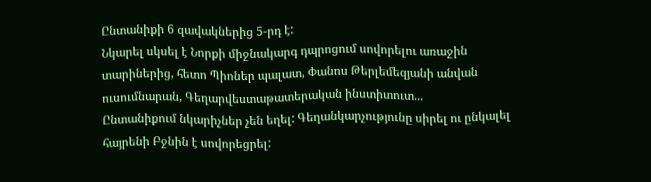Ընտանիքի 6 զավակներից 5-րդ է:
Նկարել սկսել է Նորքի միջնակարգ դպրոցում սովորելու առաջին տարիներից, հետո Պիոներ պալատ, Փանոս Թերլեմեզյանի անվան ուսումնարան, Գեղարվեստաթատերական ինստիտուտ...
Ընտանիքում նկարիչներ չեն եղել: Գեղանկարչությունը սիրել ու ընկալել հայրենի Բջնին է սովորեցրել: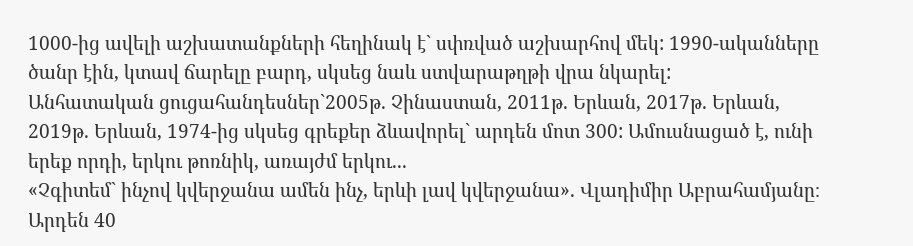1000-ից ավելի աշխատանքների հեղինակ է` սփռված աշխարհով մեկ: 1990-ականները ծանր էին, կտավ ճարելը բարդ, սկսեց նաև ստվարաթղթի վրա նկարել:
Անհատական ցուցահանդեսներ`2005թ. Չինաստան, 2011թ. Երևան, 2017թ. Երևան, 2019թ. Երևան, 1974-ից սկսեց գրեքեր ձևավորել` արդեն մոտ 300: Ամուսնացած է, ունի երեք որդի, երկու թոռնիկ, առայժմ երկու...
«Չգիտեմ` ինչով կվերջանա ամեն ինչ, երևի լավ կվերջանա». Վլադիմիր Աբրահամյանը։
Արդեն 40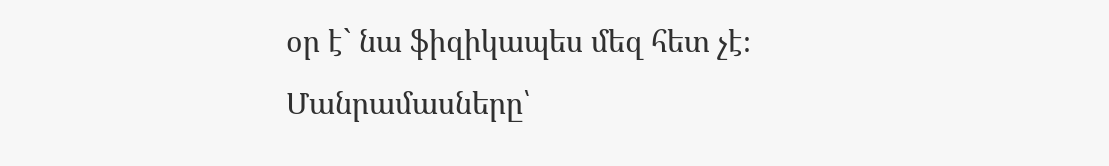օր է` նա ֆիզիկապես մեզ հետ չէ։
Մանրամասները՝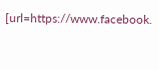[url=https://www.facebook.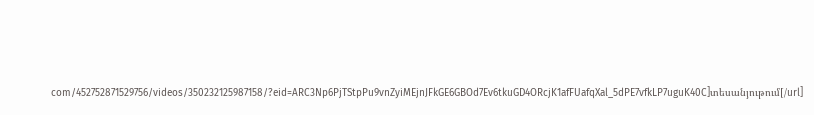com/452752871529756/videos/350232125987158/?eid=ARC3Np6PjTStpPu9vnZyiMEjnJFkGE6GBOd7Ev6tkuGD4ORcjK1afFUafqXal_5dPE7vfkLP7uguK40C]տեսանյութում[/url]